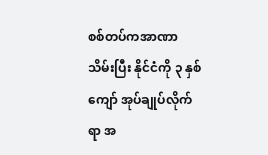စစ်တပ်ကအာဏာသိမ်းပြီး နိုင်ငံကို ၃ နှစ်ကျော် အုပ်ချုပ်လိုက်ရာ အ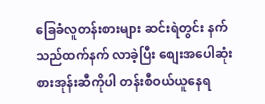ခြေခံလူတန်းစားများ ဆင်းရဲတွင်း နက်သည်ထက်နက် လာခဲ့ပြီး စျေးအပေါဆုံး စားအုန်းဆီကိုပါ တန်းစီဝယ်ယူနေရ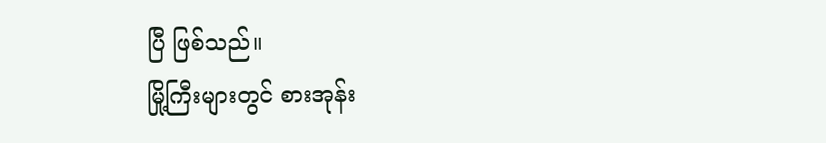ပြီ ဖြစ်သည်။
မြို့ကြီးများတွင် စားအုန်း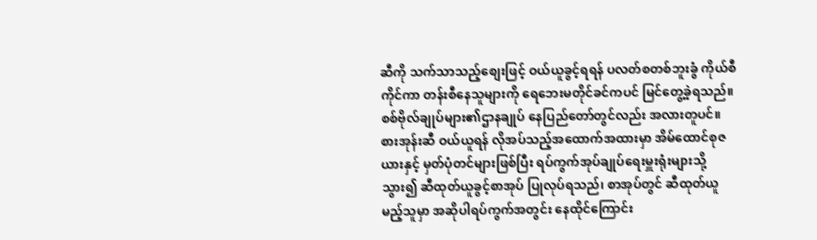ဆီကို သက်သာသည့်စျေးဖြင့် ဝယ်ယူခွင့်ရရန် ပလတ်စတစ်ဘူးခွံ ကိုယ်စီ ကိုင်ကာ တန်းစီနေသူများကို ရေဘေးမတိုင်ခင်ကပင် မြင်တွေ့ခဲ့ရသည်။ စစ်ဗိုလ်ချုပ်များ၏ဌာနချုပ် နေပြည်တော်တွင်လည်း အလားတူပင်။
စားအုန်းဆီ ဝယ်ယူရန် လိုအပ်သည့်အထောက်အထားမှာ အိမ်ထောင်စုဇယားနှင့် မှတ်ပုံတင်များဖြစ်ပြီး ရပ်ကွက်အုပ်ချုပ်ရေးမှူးရုံးများသို့ သွား၍ ဆီထုတ်ယူခွင့်စာအုပ် ပြုလုပ်ရသည်၊ စာအုပ်တွင် ဆီထုတ်ယူမည့်သူမှာ အဆိုပါရပ်ကွက်အတွင်း နေထိုင်ကြောင်း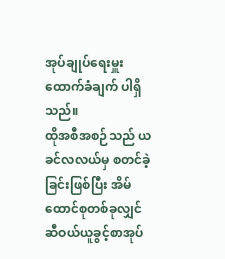အုပ်ချုပ်ရေးမှူး ထောက်ခံချက် ပါရှိသည်။
ထိုအစီအစဉ်သည် ယခင်လလယ်မှ စတင်ခဲ့ခြင်းဖြစ်ပြီး အိမ်ထောင်စုတစ်ခုလျှင် ဆီဝယ်ယူခွင့်စာအုပ်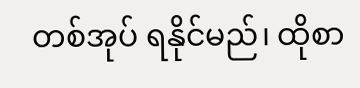တစ်အုပ် ရနိုင်မည်၊ ထိုစာ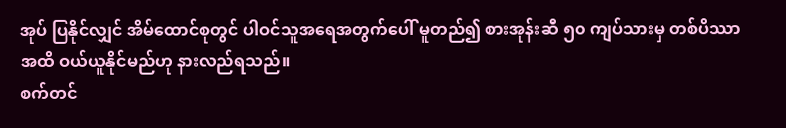အုပ် ပြနိုင်လျှင် အိမ်ထောင်စုတွင် ပါဝင်သူအရေအတွက်ပေါ် မူတည်၍ စားအုန်းဆီ ၅၀ ကျပ်သားမှ တစ်ပိဿာအထိ ဝယ်ယူနိုင်မည်ဟု နားလည်ရသည်။
စက်တင်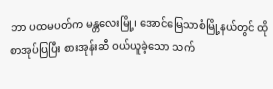ဘာ ပထမပတ်က မန္တလေးမြို့၊ အောင်မြေသာစံမြို့နယ်တွင် ထိုစာအုပ်ပြပြီး စားအုန်းဆီ ဝယ်ယူခဲ့သော သက်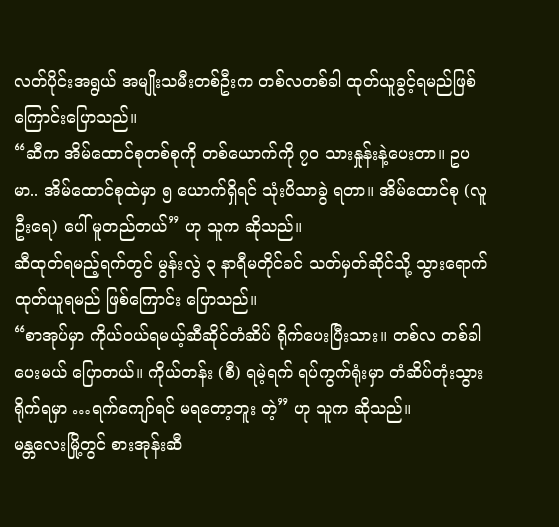လတ်ပိုင်းအရွယ် အမျိုးသမီးတစ်ဦးက တစ်လတစ်ခါ ထုတ်ယူခွင့်ရမည်ဖြစ်ကြောင်းပြောသည်။
“ဆီက အိမ်ထောင်စုတစ်စုကို တစ်ယောက်ကို ၇၀ သားနှုန်းနဲ့ပေးတာ။ ဥပမာ.. အိမ်ထောင်စုထဲမှာ ၅ ယောက်ရှိရင် သုံးပိသာခွဲ ရတာ။ အိမ်ထောင်စု (လူဦးရေ) ပေါ် မူတည်တယ်” ဟု သူက ဆိုသည်။
ဆီထုတ်ရမည့်ရက်တွင် မွန်းလွဲ ၃ နာရီမတိုင်ခင် သတ်မှတ်ဆိုင်သို့ သွားရောက် ထုတ်ယူရမည် ဖြစ်ကြောင်း ပြောသည်။
“စာအုပ်မှာ ကိုယ်ဝယ်ရမယ့်ဆီဆိုင်တံဆိပ် ရိုက်ပေးပြီးသား။ တစ်လ တစ်ခါ ပေးမယ် ပြောတယ်။ ကိုယ်တန်း (စီ) ရမဲ့ရက် ရပ်ကွက်ရုံးမှာ တံဆိပ်တုံးသွားရိုက်ရမှာ …ရက်ကျော်ရင် မရတော့ဘူး တဲ့” ဟု သူက ဆိုသည်။
မန္တလေးမြို့တွင် စားအုန်းဆီ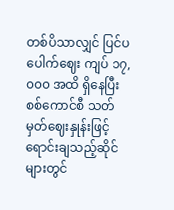တစ်ပိသာလျှင် ပြင်ပပေါက်ဈေး ကျပ် ၁၇,၀၀၀ အထိ ရှိနေပြီး စစ်ကောင်စီ သတ်မှတ်ဈေးနှုန်းဖြင့် ရောင်းချသည့်ဆိုင်များတွင်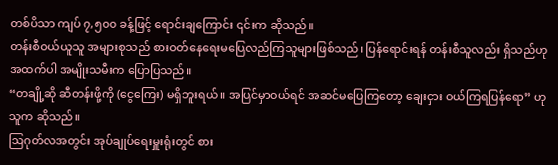တစ်ပိသာ ကျပ် ၇,၅၀၀ ခန့်ဖြင့် ရောင်းချကြောင်း ၎င်းက ဆိုသည်။
တန်းစီဝယ်ယူသူ အများစုသည် စားဝတ်နေရေးမပြေလည်ကြသူများဖြစ်သည်၊ ပြန်ရောင်းရန် တန်းစီသူလည်း ရှိသည်ဟု အထက်ပါ အမျိုးသမီးက ပြောပြသည်။
“တချို့ဆို ဆီတန်းဖို့ကို (ငွေကြေး) မရှိဘူးရယ်။ အပြင်မှာဝယ်ရင် အဆင်မပြေကြတော့ ချေးငှား ဝယ်ကြရပြန်ရော” ဟု သူက ဆိုသည်။
ဩဂုတ်လအတွင်း အုပ်ချုပ်ရေးမှူးရုံးတွင် စား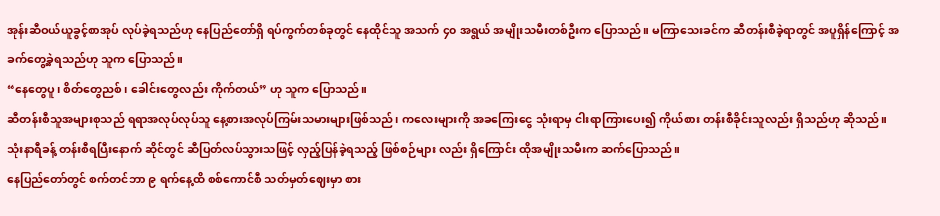အုန်းဆီဝယ်ယူခွင့်စာအုပ် လုပ်ခဲ့ရသည်ဟု နေပြည်တော်ရှိ ရပ်ကွက်တစ်ခုတွင် နေထိုင်သူ အသက် ၄၀ အရွယ် အမျိုးသမီးတစ်ဦးက ပြောသည်။ မကြာသေးခင်က ဆီတန်းစီခဲ့ရာတွင် အပူရှိန်ကြောင့် အခက်တွေ့ခဲ့ရသည်ဟု သူက ပြောသည်။
“နေတွေပူ၊ စိတ်တွေညစ်၊ ခေါင်းတွေလည်း ကိုက်တယ်” ဟု သူက ပြောသည်။
ဆီတန်းစီသူအများစုသည် ရရာအလုပ်လုပ်သူ နေ့စားအလုပ်ကြမ်းသမားများဖြစ်သည်၊ ကလေးများကို အခကြေးငွေ သုံးရာမှ ငါးရာကြားပေး၍ ကိုယ်စား တန်းစီခိုင်းသူလည်း ရှိသည်ဟု ဆိုသည်။
သုံးနာရီခန့် တန်းစီရပြီးနောက် ဆိုင်တွင် ဆီပြတ်လပ်သွားသဖြင့် လှည့်ပြန်ခဲ့ရသည့် ဖြစ်စဉ်များ လည်း ရှိကြောင်း ထိုအမျိုးသမီးက ဆက်ပြောသည်။
နေပြည်တော်တွင် စက်တင်ဘာ ၉ ရက်နေ့ထိ စစ်ကောင်စီ သတ်မှတ်ဈေးမှာ စား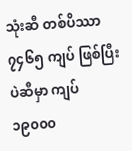သုံးဆီ တစ်ပိဿာ ၇၄၆၅ ကျပ် ဖြစ်ပြီး ပဲဆီမှာ ကျပ် ၁၉၀၀၀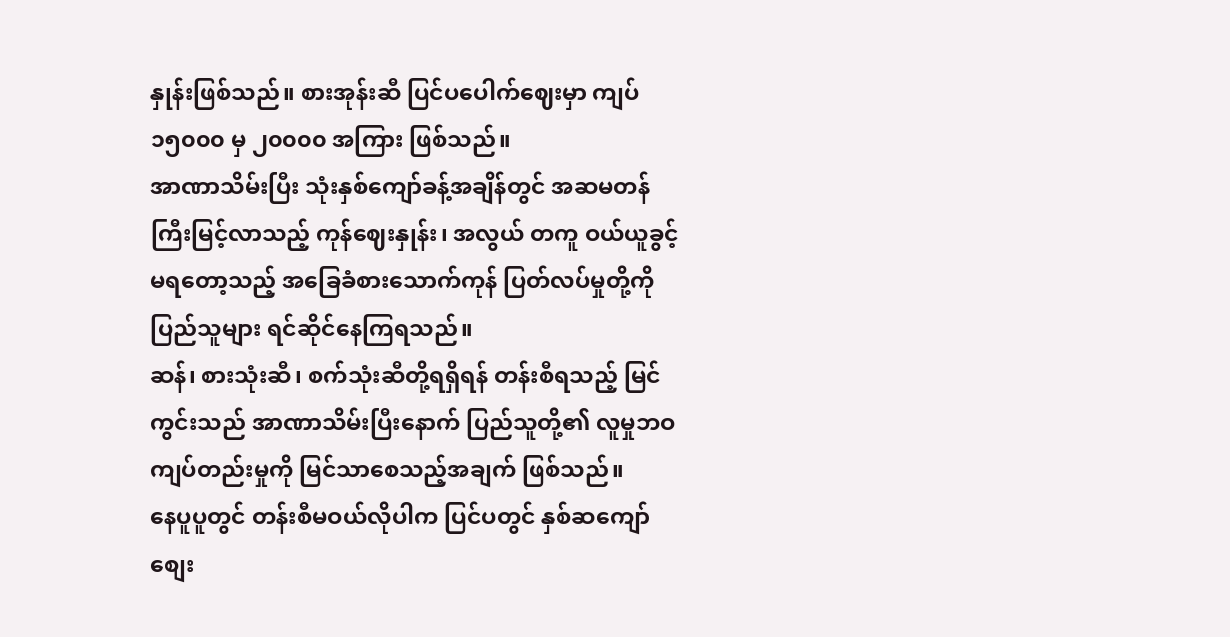နှုန်းဖြစ်သည်။ စားအုန်းဆီ ပြင်ပပေါက်ဈေးမှာ ကျပ် ၁၅၀၀၀ မှ ၂၀၀၀၀ အကြား ဖြစ်သည်။
အာဏာသိမ်းပြီး သုံးနှစ်ကျော်ခန့်အချိန်တွင် အဆမတန်ကြီးမြင့်လာသည့် ကုန်ဈေးနှုန်း၊ အလွယ် တကူ ဝယ်ယူခွင့် မရတော့သည့် အခြေခံစားသောက်ကုန် ပြတ်လပ်မှုတို့ကို ပြည်သူများ ရင်ဆိုင်နေကြရသည်။
ဆန်၊ စားသုံးဆီ၊ စက်သုံးဆီတို့ရရှိရန် တန်းစီရသည့် မြင်ကွင်းသည် အာဏာသိမ်းပြီးနောက် ပြည်သူတို့၏ လူမှုဘဝကျပ်တည်းမှုကို မြင်သာစေသည့်အချက် ဖြစ်သည်။
နေပူပူတွင် တန်းစီမဝယ်လိုပါက ပြင်ပတွင် နှစ်ဆကျော် စျေး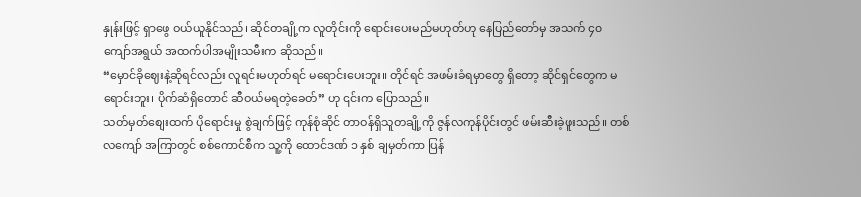နှုန်းဖြင့် ရှာဖွေ ဝယ်ယူနိုင်သည်၊ ဆိုင်တချို့က လူတိုင်းကို ရောင်းပေးမည်မဟုတ်ဟု နေပြည်တော်မှ အသက် ၄၀ ကျော်အရွယ် အထက်ပါအမျိုးသမီးက ဆိုသည်။
“မှောင်ခိုဈေးနဲ့ဆိုရင်လည်း လူရင်းမဟုတ်ရင် မရောင်းပေးဘူး။ တိုင်ရင် အဖမ်းခံရမှာတွေ ရှိတော့ ဆိုင်ရှင်တွေက မရောင်းဘူး၊ ပိုက်ဆံရှိတောင် ဆီဝယ်မရတဲ့ခေတ်” ဟု ၎င်းက ပြောသည်။
သတ်မှတ်စျေးထက် ပိုရောင်းမှု စွဲချက်ဖြင့် ကုန်စုံဆိုင် တာဝန်ရှိသူတချို့ကို ဇွန်လကုန်ပိုင်းတွင် ဖမ်းဆီးခဲ့ဖူးသည်။ တစ်လကျော် အကြာတွင် စစ်ကောင်စီက သူ့ကို ထောင်ဒဏ် ၁ နှစ် ချမှတ်ကာ ပြန်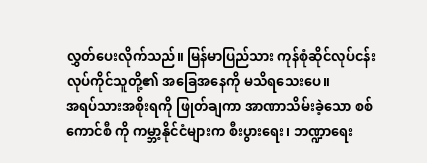လွှတ်ပေးလိုက်သည်။ မြန်မာပြည်သား ကုန်စုံဆိုင်လုပ်ငန်း လုပ်ကိုင်သူတို့၏ အခြေအနေကို မသိရသေးပေ။
အရပ်သားအစိုးရကို ဖြုတ်ချကာ အာဏာသိမ်းခဲ့သော စစ်ကောင်စီ ကို ကမ္ဘာ့နိုင်ငံများက စီးပွားရေး၊ ဘဏ္ဍာရေး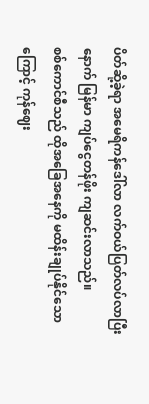ပိတ်ဆို့ခဲ့ရာ အမေရိကန်ဒေါ်လာ လက်ဝယ်ပြတ်လပ်လာပြီးနောက် မြန်မာ ကျပ်ငွေတန်ဖိုး ကျဆင်းလာသည်။
စစ်ကောင်စီသည် ထိုအခြေအနေကို မထိန်းချုပ်နိုင်သောကြောင့် ကုန်ဈေး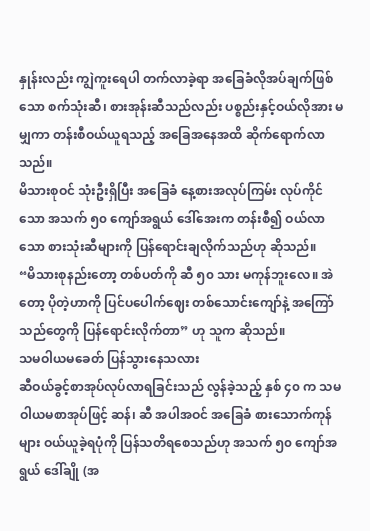နှုန်းလည်း ကျွဲကူးရေပါ တက်လာခဲ့ရာ အခြေခံလိုအပ်ချက်ဖြစ်သော စက်သုံးဆီ၊ စားအုန်းဆီသည်လည်း ပစ္စည်းနှင့်ဝယ်လိုအား မမျှကာ တန်းစီဝယ်ယူရသည့် အခြေအနေအထိ ဆိုက်ရောက်လာသည်။
မိသားစုဝင် သုံးဦးရှိပြီး အခြေခံ နေ့စားအလုပ်ကြမ်း လုပ်ကိုင်သော အသက် ၅၀ ကျော်အရွယ် ဒေါ်အေးက တန်းစီ၍ ဝယ်လာသော စားသုံးဆီများကို ပြန်ရောင်းချလိုက်သည်ဟု ဆိုသည်။
“မိသားစုနည်းတော့ တစ်ပတ်ကို ဆီ ၅၀ သား မကုန်ဘူးလေ။ အဲတော့ ပိုတဲ့ဟာကို ပြင်ပပေါက်ဈေး တစ်သောင်းကျော်နဲ့ အကြော်သည်တွေကို ပြန်ရောင်းလိုက်တာ” ဟု သူက ဆိုသည်။
သမဝါယမခေတ် ပြန်သွားနေသလား
ဆီဝယ်ခွင့်စာအုပ်လုပ်လာရခြင်းသည် လွန်ခဲ့သည့် နှစ် ၄၀ က သမဝါယမစာအုပ်ဖြင့် ဆန်၊ ဆီ အပါအဝင် အခြေခံ စားသောက်ကုန်များ ဝယ်ယူခဲ့ရပုံကို ပြန်သတိရစေသည်ဟု အသက် ၅၀ ကျော်အရွယ် ဒေါ်ချို (အ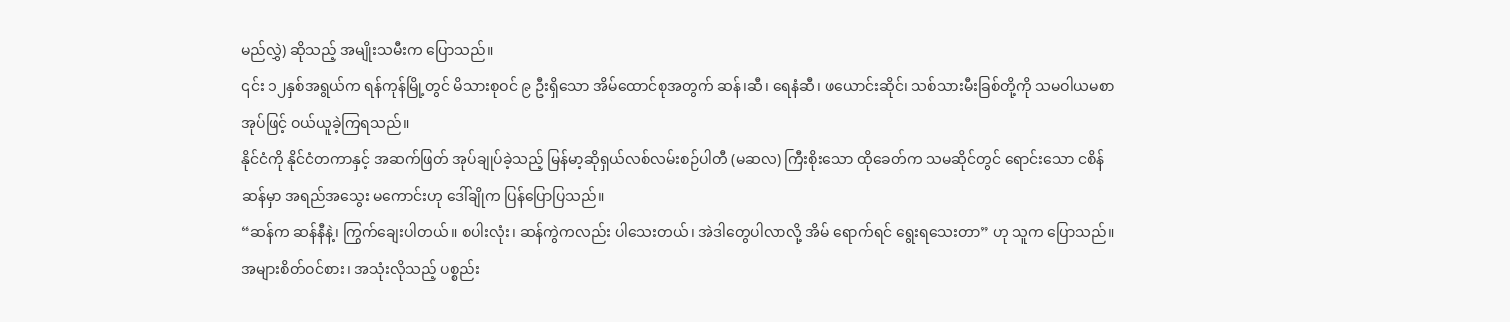မည်လွှဲ) ဆိုသည့် အမျိုးသမီးက ပြောသည်။
၎င်း ၁၂နှစ်အရွယ်က ရန်ကုန်မြို့တွင် မိသားစုဝင် ၉ ဦးရှိသော အိမ်ထောင်စုအတွက် ဆန်၊ဆီ၊ ရေနံဆီ၊ ဖယောင်းဆိုင်၊ သစ်သားမီးခြစ်တို့ကို သမဝါယမစာအုပ်ဖြင့် ဝယ်ယူခဲ့ကြရသည်။
နိုင်ငံကို နိုင်ငံတကာနှင့် အဆက်ဖြတ် အုပ်ချုပ်ခဲ့သည့် မြန်မာ့ဆိုရှယ်လစ်လမ်းစဉ်ပါတီ (မဆလ) ကြီးစိုးသော ထိုခေတ်က သမဆိုင်တွင် ရောင်းသော ငစိန်ဆန်မှာ အရည်အသွေး မကောင်းဟု ဒေါ်ချိုက ပြန်ပြောပြသည်။
“ဆန်က ဆန်နီနဲ့၊ ကြွက်ချေးပါတယ်။ စပါးလုံး၊ ဆန်ကွဲကလည်း ပါသေးတယ်၊ အဲဒါတွေပါလာလို့ အိမ် ရောက်ရင် ရွေးရသေးတာ” ဟု သူက ပြောသည်။
အများစိတ်ဝင်စား၊ အသုံးလိုသည့် ပစ္စည်း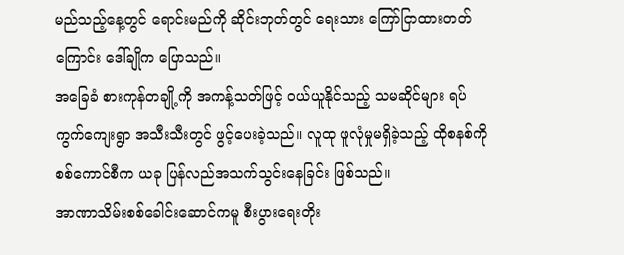မည်သည့်နေ့တွင် ရောင်းမည်ကို ဆိုင်းဘုတ်တွင် ရေးသား ကြော်ငြာထားတတ်ကြောင်း ဒေါ်ချိုက ပြောသည်။
အခြေခံ စားကုန်တချို့ကို အကန့်သတ်ဖြင့် ဝယ်ယူနိုင်သည့် သမဆိုင်များ ရပ်ကွက်ကျေးရွာ အသီးသီးတွင် ဖွင့်ပေးခဲ့သည်။ လူထု ဖူလုံမှုမရှိခဲ့သည့် ထိုစနစ်ကို စစ်ကောင်စီက ယခု ပြန်လည်အသက်သွင်းနေခြင်း ဖြစ်သည်။
အာဏာသိမ်းစစ်ခေါင်းဆောင်ကမူ စီးပွားရေးတိုး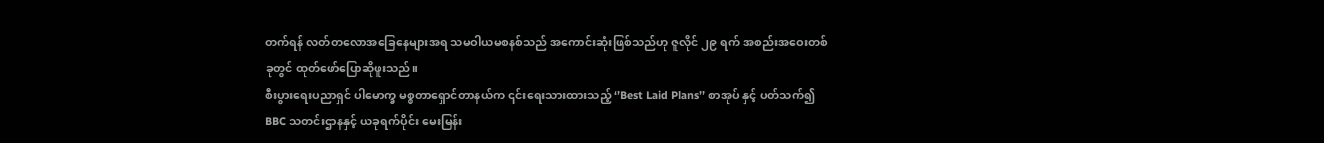တက်ရန် လတ်တလောအခြေနေများအရ သမဝါယမစနစ်သည် အကောင်းဆုံးဖြစ်သည်ဟု ဇူလိုင် ၂၉ ရက် အစည်းအဝေးတစ်ခုတွင် ထုတ်ဖော်ပြောဆိုဖူးသည်။
စီးပွားရေးပညာရှင် ပါမောက္ခ မစ္စတာရှောင်တာနယ်က ၎င်းရေးသားထားသည့် ‘’Best Laid Plans’’ စာအုပ် နှင့် ပတ်သက်၍ BBC သတင်းဌာနနှင့် ယခုရက်ပိုင်း မေးမြန်း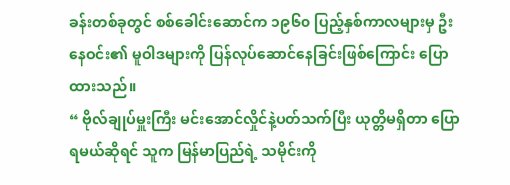ခန်းတစ်ခုတွင် စစ်ခေါင်းဆောင်က ၁၉၆၀ ပြည့်နှစ်ကာလများမှ ဦးနေဝင်း၏ မူဝါဒများကို ပြန်လုပ်ဆောင်နေခြင်းဖြစ်ကြောင်း ပြောထားသည်။
“ ဗိုလ်ချုပ်မှူးကြီး မင်းအောင်လှိုင်နဲ့ပတ်သက်ပြီး ယုတ္တိမရှိတာ ပြောရမယ်ဆိုရင် သူက မြန်မာပြည်ရဲ့ သမိုင်းကို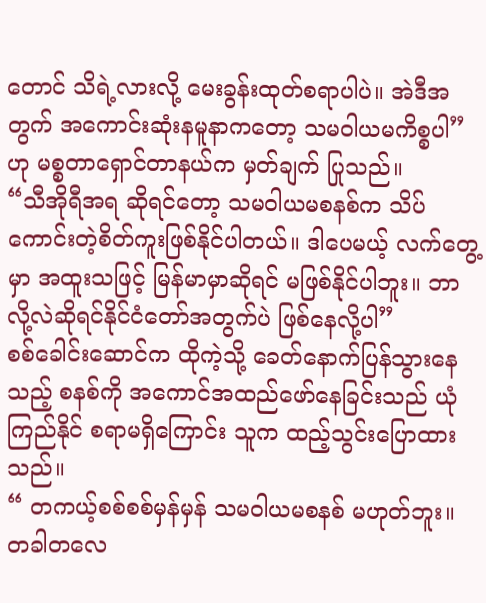တောင် သိရဲ့လားလို့ မေးခွန်းထုတ်စရာပါပဲ။ အဲဒီအတွက် အကောင်းဆုံးနမူနာကတော့ သမဝါယမကိစ္စပါ” ဟု မစ္စတာရှောင်တာနယ်က မှတ်ချက် ပြုသည်။
“သီအိုရီအရ ဆိုရင်တော့ သမဝါယမစနစ်က သိပ်ကောင်းတဲ့စိတ်ကူးဖြစ်နိုင်ပါတယ်။ ဒါပေမယ့် လက်တွေ့မှာ အထူးသဖြင့် မြန်မာမှာဆိုရင် မဖြစ်နိုင်ပါဘူး။ ဘာလို့လဲဆိုရင်နိုင်ငံတော်အတွက်ပဲ ဖြစ်နေလို့ပါ”
စစ်ခေါင်းဆောင်က ထိုကဲ့သို့ ခေတ်နောက်ပြန်သွားနေသည့် စနစ်ကို အကောင်အထည်ဖော်နေခြင်းသည် ယုံကြည်နိုင် စရာမရှိကြောင်း သူက ထည့်သွင်းပြောထားသည်။
“ တကယ့်စစ်စစ်မှန်မှန် သမဝါယမစနစ် မဟုတ်ဘူး။ တခါတလေ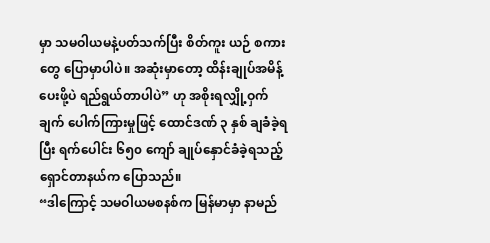မှာ သမဝါယမနဲ့ပတ်သက်ပြီး စိတ်ကူး ယဉ် စကားတွေ ပြောမှာပါပဲ။ အဆုံးမှာတော့ ထိန်းချုပ်အမိန့်ပေးဖို့ပဲ ရည်ရွယ်တာပါပဲ” ဟု အစိုးရလျှို့ဝှက်ချက် ပေါက်ကြားမှုဖြင့် ထောင်ဒဏ် ၃ နှစ် ချခံခဲ့ရပြီး ရက်ပေါင်း ၆၅၀ ကျော် ချုပ်နှောင်ခံခဲ့ရသည့် ရှောင်တာနယ်က ပြောသည်။
“ဒါကြောင့် သမဝါယမစနစ်က မြန်မာမှာ နာမည်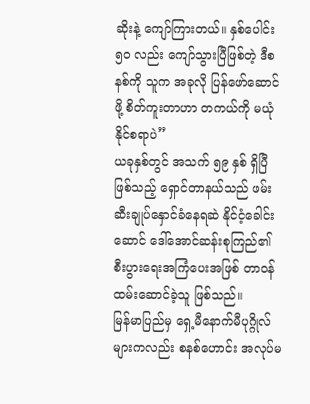ဆိုးနဲ့ ကျော်ကြားတယ်။ နှစ်ပေါင်း ၅၀ လည်း ကျော်သွားပြီဖြစ်တဲ့ ဒီစနစ်ကို သူက အခုလို ပြန်ဖော်ဆောင်ဖို့ စိတ်ကူးတာဟာ တကယ်ကို မယုံနိုင်စရာပဲ”
ယခုနှစ်တွင် အသက် ၅၉ နှစ် ရှိပြီဖြစ်သည့် ရှောင်တာနယ်သည် ဖမ်းဆီးချုပ်နှောင်ခံနေရဆဲ နိုင်ငံ့ခေါင်း ဆောင် ဒေါ်အောင်ဆန်းစုကြည်၏ စီးပွားရေးအကြံပေးအဖြစ် တာဝန်ထမ်းဆောင်ခဲ့သူ ဖြစ်သည်။
မြန်မာပြည်မှ ရှေ့မီနောက်မီပုဂ္ဂိုလ်များကလည်း စနစ်ဟောင်း အလုပ်မ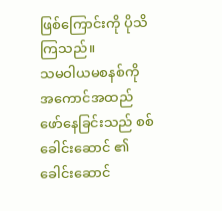ဖြစ်ကြောင်းကို ပိုသိကြသည်။
သမဝါယမစနစ်ကို အကောင်အထည်ဖော်နေခြင်းသည် စစ်ခေါင်းဆောင် ၏ ခေါင်းဆောင်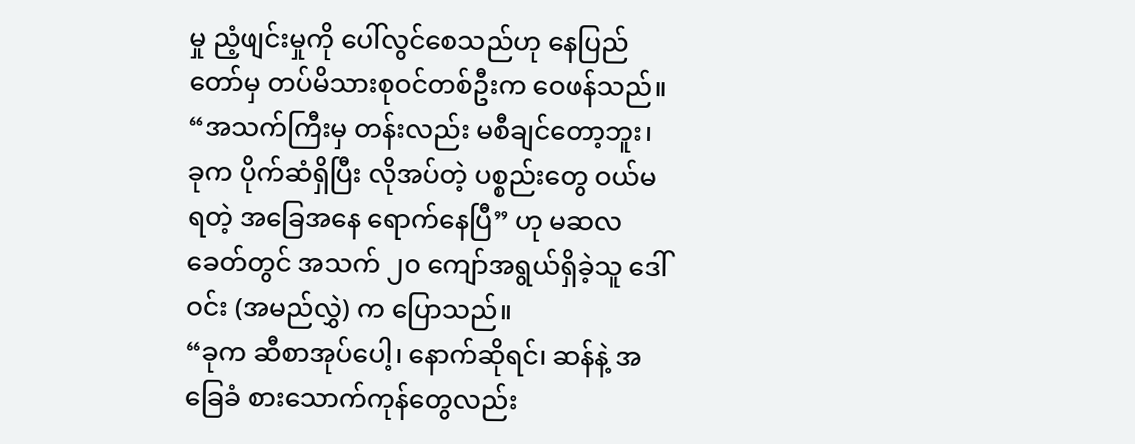မှု ညံ့ဖျင်းမှုကို ပေါ်လွင်စေသည်ဟု နေပြည်တော်မှ တပ်မိသားစုဝင်တစ်ဦးက ဝေဖန်သည်။
“အသက်ကြီးမှ တန်းလည်း မစီချင်တော့ဘူး၊ ခုက ပိုက်ဆံရှိပြီး လိုအပ်တဲ့ ပစ္စည်းတွေ ဝယ်မရတဲ့ အခြေအနေ ရောက်နေပြီ” ဟု မဆလခေတ်တွင် အသက် ၂၀ ကျော်အရွယ်ရှိခဲ့သူ ဒေါ်ဝင်း (အမည်လွှဲ) က ပြောသည်။
“ခုက ဆီစာအုပ်ပေါ့၊ နောက်ဆိုရင်၊ ဆန်နဲ့ အခြေခံ စားသောက်ကုန်တွေလည်း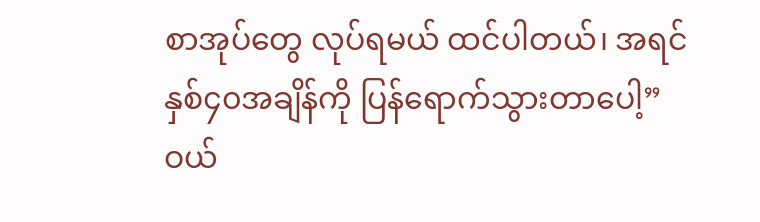စာအုပ်တွေ လုပ်ရမယ် ထင်ပါတယ်၊ အရင် နှစ်၄၀အချိန်ကို ပြန်ရောက်သွားတာပေါ့”
ဝယ်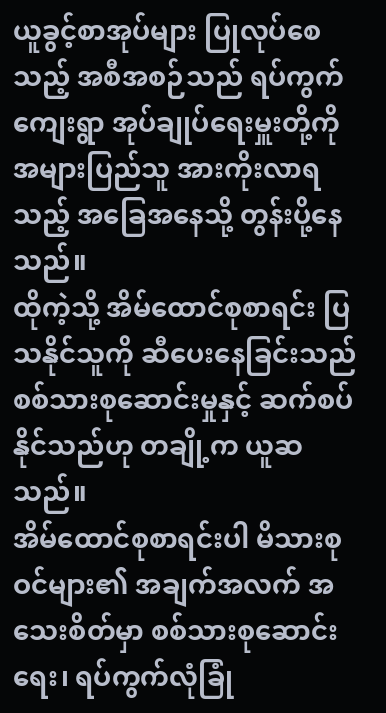ယူခွင့်စာအုပ်များ ပြုလုပ်စေသည့် အစီအစဉ်သည် ရပ်ကွက် ကျေးရွာ အုပ်ချုပ်ရေးမှူးတို့ကို အများပြည်သူ အားကိုးလာရသည့် အခြေအနေသို့ တွန်းပို့နေသည်။
ထိုကဲ့သို့ အိမ်ထောင်စုစာရင်း ပြသနိုင်သူကို ဆီပေးနေခြင်းသည် စစ်သားစုဆောင်းမှုနှင့် ဆက်စပ်နိုင်သည်ဟု တချို့က ယူဆသည်။
အိမ်ထောင်စုစာရင်းပါ မိသားစုဝင်များ၏ အချက်အလက် အသေးစိတ်မှာ စစ်သားစုဆောင်းရေး၊ ရပ်ကွက်လုံခြုံ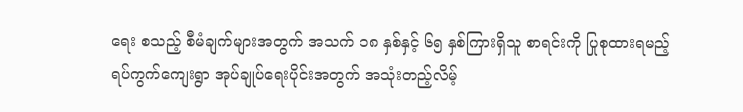ရေး စသည့် စီမံချက်များအတွက် အသက် ၁၈ နှစ်နှင့် ၆၅ နှစ်ကြားရှိသူ စာရင်းကို ပြုစုထားရမည့် ရပ်ကွက်ကျေးရွာ အုပ်ချုပ်ရေးပိုင်းအတွက် အသုံးတည့်လိမ့်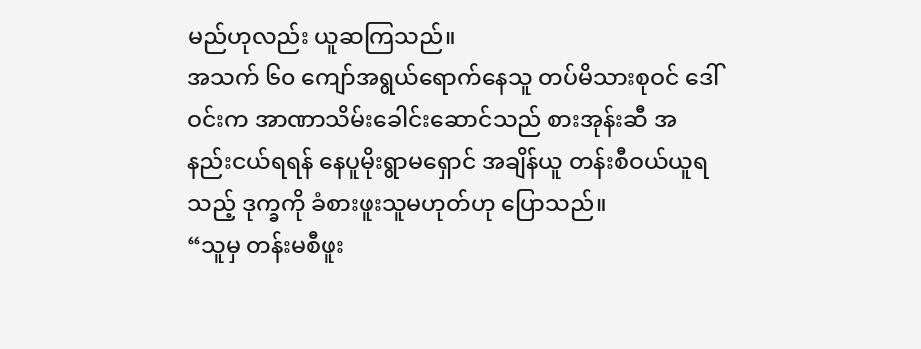မည်ဟုလည်း ယူဆကြသည်။
အသက် ၆၀ ကျော်အရွယ်ရောက်နေသူ တပ်မိသားစုဝင် ဒေါ်ဝင်းက အာဏာသိမ်းခေါင်းဆောင်သည် စားအုန်းဆီ အနည်းငယ်ရရန် နေပူမိုးရွာမရှောင် အချိန်ယူ တန်းစီဝယ်ယူရသည့် ဒုက္ခကို ခံစားဖူးသူမဟုတ်ဟု ပြောသည်။
“သူမှ တန်းမစီဖူး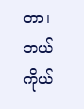တာ၊ ဘယ် ကိုယ်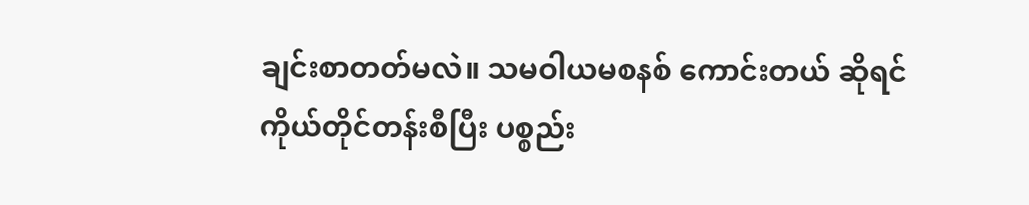ချင်းစာတတ်မလဲ။ သမဝါယမစနစ် ကောင်းတယ် ဆိုရင် ကိုယ်တိုင်တန်းစီပြီး ပစ္စည်း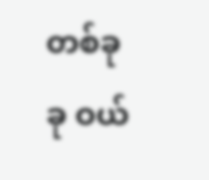တစ်ခုခု ဝယ်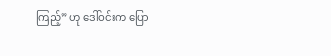ကြည့်” ဟု ဒေါ်ဝင်းက ပြော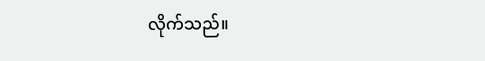လိုက်သည်။